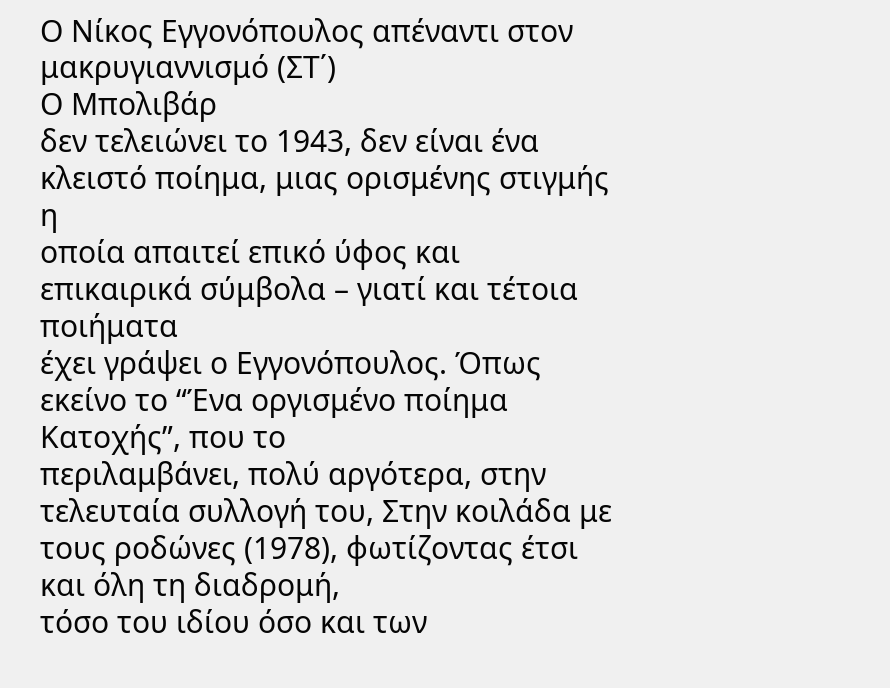Ο Νίκος Εγγονόπουλος απέναντι στον
μακρυγιαννισμό (ΣΤ΄)
Ο Μπολιβάρ
δεν τελειώνει το 1943, δεν είναι ένα κλειστό ποίημα, μιας ορισμένης στιγμής η
οποία απαιτεί επικό ύφος και επικαιρικά σύμβολα – γιατί και τέτοια ποιήματα
έχει γράψει ο Εγγονόπουλος. Όπως εκείνο το “Ένα οργισμένο ποίημα Κατοχής”, που το
περιλαμβάνει, πολύ αργότερα, στην τελευταία συλλογή του, Στην κοιλάδα με τους ροδώνες (1978), φωτίζοντας έτσι και όλη τη διαδρομή,
τόσο του ιδίου όσο και των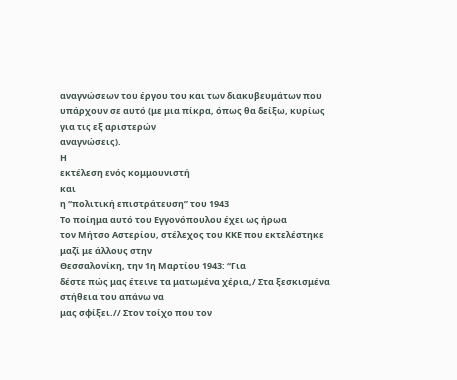αναγνώσεων του έργου του και των διακυβευμάτων που
υπάρχουν σε αυτό (με μια πίκρα, όπως θα δείξω, κυρίως για τις εξ αριστερών
αναγνώσεις).
Η
εκτέλεση ενός κομμουνιστή
και
η “πολιτική επιστράτευση” του 1943
Το ποίημα αυτό του Εγγονόπουλου έχει ως ήρωα
τον Μήτσο Αστερίου, στέλεχος του ΚΚΕ που εκτελέστηκε μαζί με άλλους στην
Θεσσαλονίκη, την 1η Μαρτίου 1943: “Για
δέστε πώς μας έτεινε τα ματωμένα χέρια,/ Στα ξεσκισμένα στήθεια του απάνω να
μας σφίξει.// Στον τοίχο που τον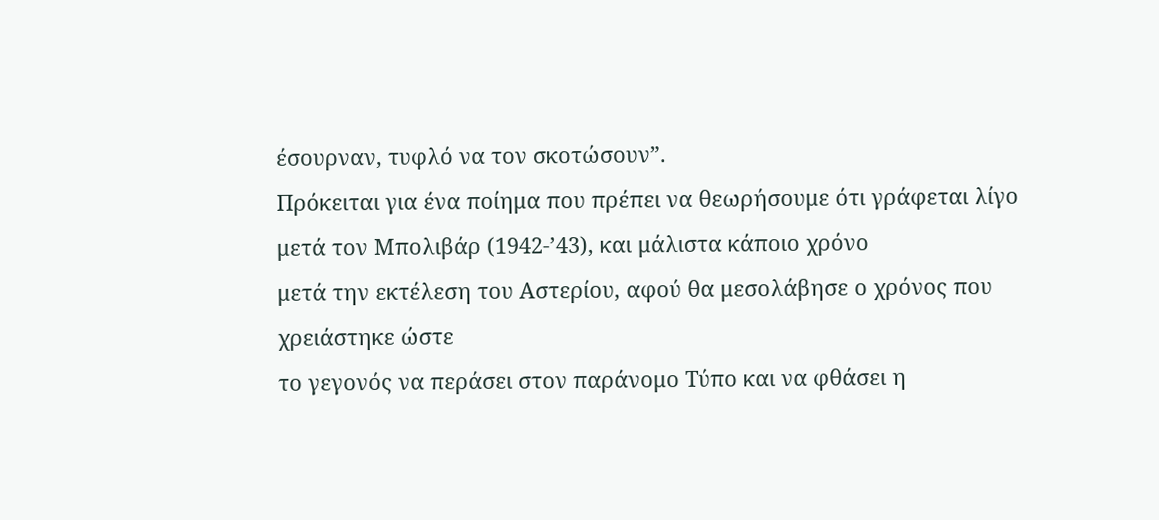έσουρναν, τυφλό να τον σκοτώσουν”.
Πρόκειται για ένα ποίημα που πρέπει να θεωρήσουμε ότι γράφεται λίγο μετά τον Μπολιβάρ (1942-’43), και μάλιστα κάποιο χρόνο
μετά την εκτέλεση του Αστερίου, αφού θα μεσολάβησε ο χρόνος που χρειάστηκε ώστε
το γεγονός να περάσει στον παράνομο Τύπο και να φθάσει η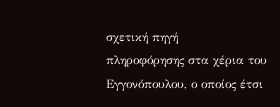σχετική πηγή
πληροφόρησης στα χέρια του Εγγονόπουλου, ο οποίος έτσι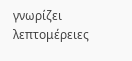γνωρίζει λεπτομέρειες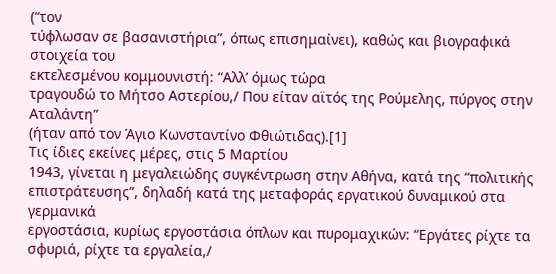(“τον
τύφλωσαν σε βασανιστήρια”, όπως επισημαίνει), καθώς και βιογραφικά στοιχεία του
εκτελεσμένου κομμουνιστή: “Αλλ’ όμως τώρα
τραγουδώ το Μήτσο Αστερίου,/ Που είταν αϊτός της Ρούμελης, πύργος στην Αταλάντη”
(ήταν από τον Άγιο Κωνσταντίνο Φθιώτιδας).[1]
Τις ίδιες εκείνες μέρες, στις 5 Μαρτίου
1943, γίνεται η μεγαλειώδης συγκέντρωση στην Αθήνα, κατά της “πολιτικής
επιστράτευσης”, δηλαδή κατά της μεταφοράς εργατικού δυναμικού στα γερμανικά
εργοστάσια, κυρίως εργοστάσια όπλων και πυρομαχικών: “Εργάτες ρίχτε τα σφυριά, ρίχτε τα εργαλεία,/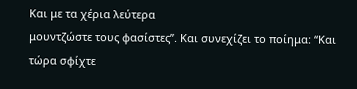Και με τα χέρια λεύτερα
μουντζώστε τους φασίστες”. Και συνεχίζει το ποίημα: “Και τώρα σφίχτε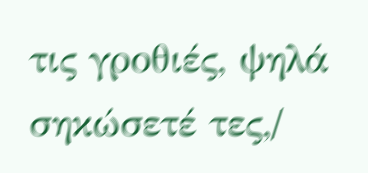τις γροθιές, ψηλά σηκώσετέ τες,/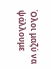Όλοι μαζύ να ψάλλουμε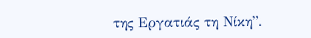της Εργατιάς τη Νίκη”.